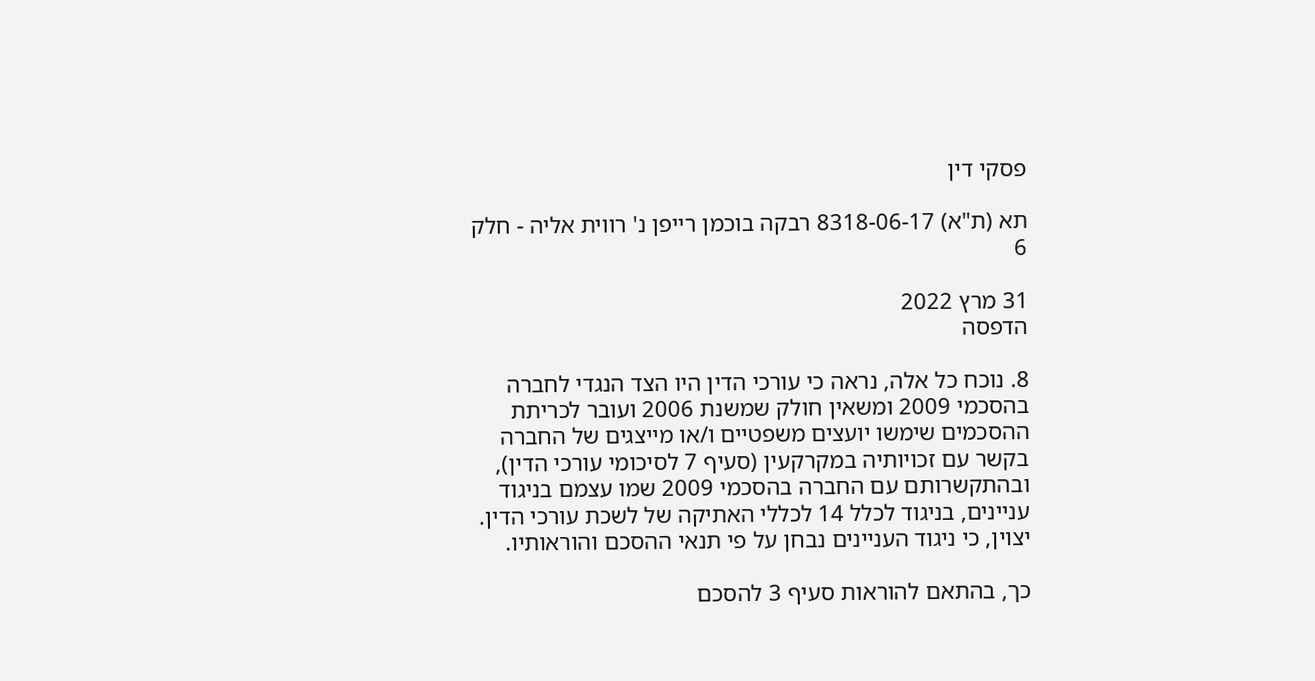פסקי דין

תא (ת"א) 8318-06-17 רבקה בוכמן רייפן נ' רווית אליה - חלק 6

31 מרץ 2022
הדפסה

8. נוכח כל אלה, נראה כי עורכי הדין היו הצד הנגדי לחברה בהסכמי 2009 ומשאין חולק שמשנת 2006 ועובר לכריתת ההסכמים שימשו יועצים משפטיים ו/או מייצגים של החברה בקשר עם זכויותיה במקרקעין (סעיף 7 לסיכומי עורכי הדין), ובהתקשרותם עם החברה בהסכמי 2009 שמו עצמם בניגוד עניינים, בניגוד לכלל 14 לכללי האתיקה של לשכת עורכי הדין. יצוין, כי ניגוד העניינים נבחן על פי תנאי ההסכם והוראותיו.

כך, בהתאם להוראות סעיף 3 להסכם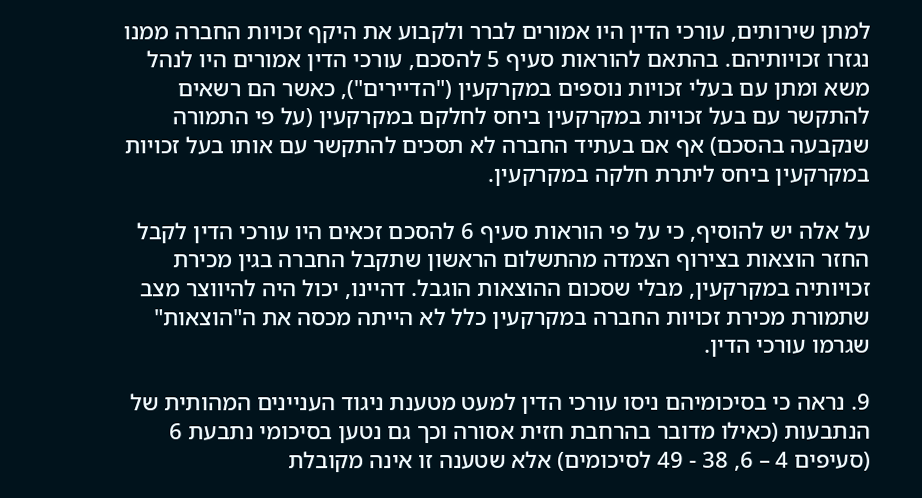למתן שירותים, עורכי הדין היו אמורים לברר ולקבוע את היקף זכויות החברה ממנו נגזרו זכויותיהם. בהתאם להוראות סעיף 5 להסכם, עורכי הדין אמורים היו לנהל משא ומתן עם בעלי זכויות נוספים במקרקעין ("הדיירים"), כאשר הם רשאים להתקשר עם בעל זכויות במקרקעין ביחס לחלקם במקרקעין (על פי התמורה שנקבעה בהסכם) אף אם בעתיד החברה לא תסכים להתקשר עם אותו בעל זכויות במקרקעין ביחס ליתרת חלקה במקרקעין.

על אלה יש להוסיף, כי על פי הוראות סעיף 6 להסכם זכאים היו עורכי הדין לקבל החזר הוצאות בצירוף הצמדה מהתשלום הראשון שתקבל החברה בגין מכירת זכויותיה במקרקעין, מבלי שסכום ההוצאות הוגבל. דהיינו, יכול היה להיווצר מצב שתמורת מכירת זכויות החברה במקרקעין כלל לא הייתה מכסה את ה"הוצאות" שגרמו עורכי הדין.

9. נראה כי בסיכומיהם ניסו עורכי הדין למעט מטענת ניגוד העניינים המהותית של הנתבעות (כאילו מדובר בהרחבת חזית אסורה וכך גם נטען בסיכומי נתבעת 6 (סעיפים 4 – 6, 38 - 49 לסיכומים) אלא שטענה זו אינה מקובלת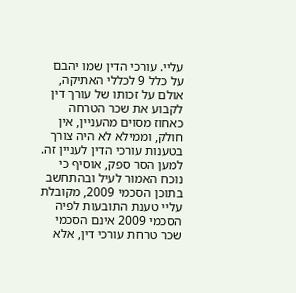עליי. עורכי הדין שמו יהבם על כלל 9 לכללי האתיקה, אולם על זכותו של עורך דין לקבוע את שכר הטרחה כאחוז מסוים מהעניין, אין חולק, וממילא לא היה צורך בטענות עורכי הדין לעניין זה. למען הסר ספק, אוסיף כי נוכח האמור לעיל ובהתחשב בתוכן הסכמי 2009, מקובלת עליי טענת התובעות לפיה הסכמי 2009 אינם הסכמי שכר טרחת עורכי דין, אלא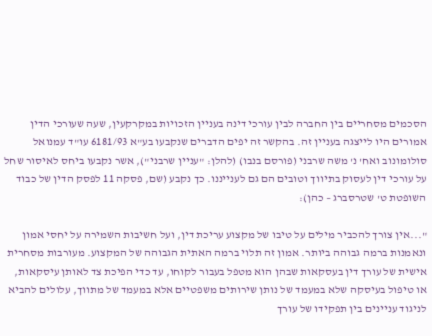הסכמים מסחריים בין החברה לבין עורכי דינה בעניין הזכויות במקרקעין, שעה שעורכי הדין אמורים היו לייצגה בעניין זה. בהקשר זה יפים הדברים שנקבעו בע"א 6181/93 עו"ד עמנואל סולומונוב ואח' נ' משה שרבני (פורסם בנבו) (להלן: "עניין שרבני"), אשר נקבעו ביחס לאיסור שחל על עורכי דין לעסוק בתיווך וטובים הם גם לענייננו. כך נקבע (שם, פסקה 11 לפסק הדין של כבוד השופטת ט' שטרסברג – כהן):

"...אין צורך להכביר מילים על טיבו של מקצוע עריכת דין, ועל חשיבות השמירה על יחסי אמון ונאמנות ברמה גבוהה ביותר. אמון זה תלוי ברמה האתית הגבוהה של המקצוע. מעורבות מסחרית אישית של עורך דין בעסקאות שבהן הוא מטפל בעבור לקוחו, עד כדי הפיכת צד לאותן עיסקאות, או טיפול בעיסקה שלא במעמד של נותן שירותים משפטיים אלא במעמד של מתווך, עלולים להביא לניגוד עניינים בין תפקידו של עורך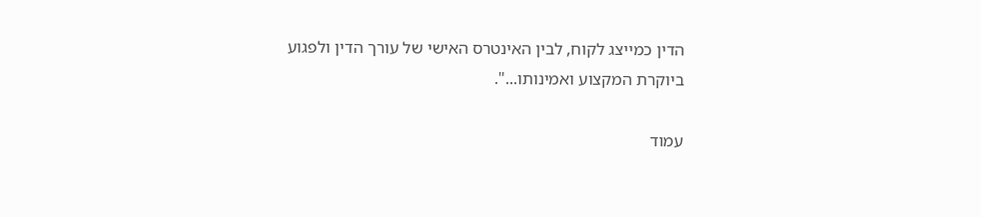הדין כמייצג לקוח, לבין האינטרס האישי של עורך הדין ולפגוע ביוקרת המקצוע ואמינותו...".

עמוד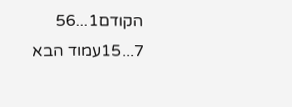הקודם1...56
7...15עמוד הבא